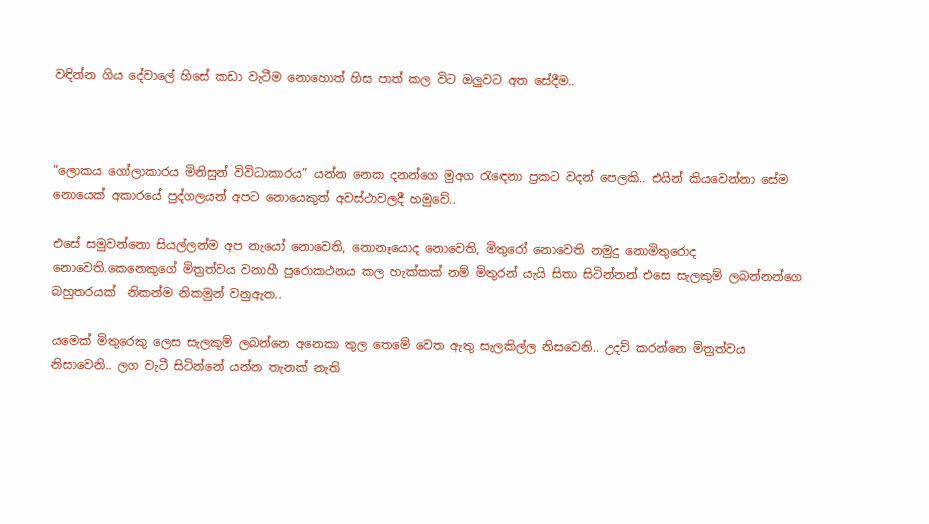වඳින්න ගිය දේවාලේ හිසේ කඩා වැටීම නොහොත් හිස පාත් කල විට ඔලුවට අත සේදීම..



“ලොකය ගෝලාකාරය මිනිසුන් විවිධාකාරය” යන්න නෙක දනන්ගෙ මුඅග රැඳෙනා ප්‍රකට වදන් පෙලකි.. එයින් කියවෙන්නා සේම නොයෙක් අකාරයේ පුද්ගලයන් අපට නොයෙකුත් අවස්ථාවලදී හමුවේ..

එසේ සමුවන්නො සියල්ලන්ම අප නැයෝ නොවෙති, නොනෑයොද නොවෙති, මිතුරෝ නොවෙති නමුදු නොමිතුරොද නොවෙති.කෙනෙකුගේ මිත්‍රත්වය වනාහී පුරොකථනය කල හැක්කක් නම් මිතුරන් යැයි සිතා සිටින්නන් එසෙ සැලකුම් ලබන්නන්ගෙ  බහුතරයක්  නිකන්ම නිකමුන් වනුඇත..

යමෙක් මිතුරෙකු ලෙස සැලකුම් ලබන්නෙ අනෙකා තුල තෙමේ වෙත ඇතු සැලකිල්ල නිසවෙනි.. උදව් කරන්නෙ මිත්‍රත්වය නිසාවෙනි.. ලග වැටී සිටින්නේ යන්න තැනක් නැති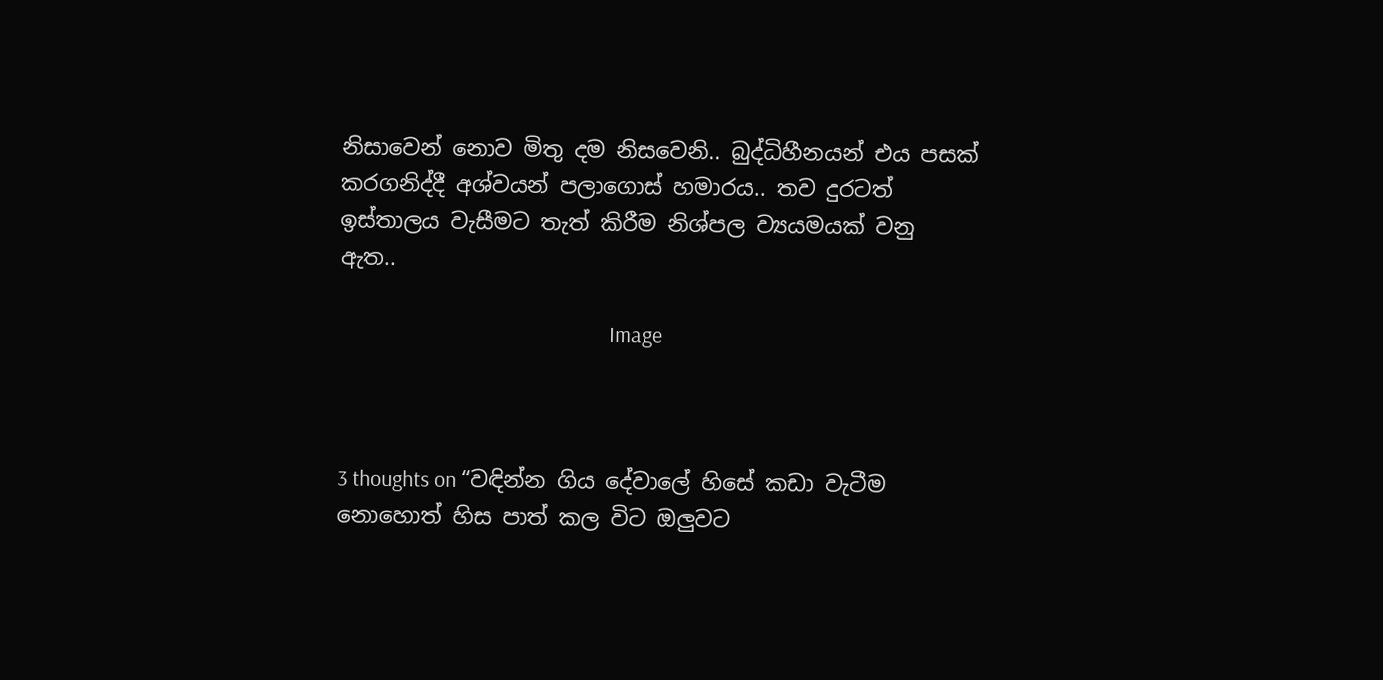නිසාවෙන් නොව මිතු දම නිසවෙනි.. බුද්ධිහීනයන් එය පසක් කරගනිද්දී අශ්වයන් පලාගොස් හමාරය.. තව දුරටත් ඉස්තාලය වැසීමට තැත් කිරීම නිශ්පල ව්‍යයමයක් වනු ඇත..

                                                      Image



3 thoughts on “වඳින්න ගිය දේවාලේ හිසේ කඩා වැටීම නොහොත් හිස පාත් කල විට ඔලුවට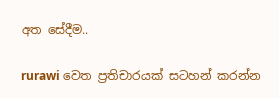අත සේදීම..

rurawi වෙත ප්‍රතිචාරයක් සටහන් කරන්න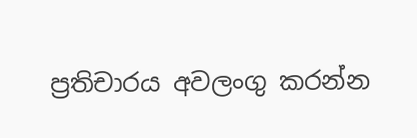ප්‍රතිචාරය අවලංගු කරන්න